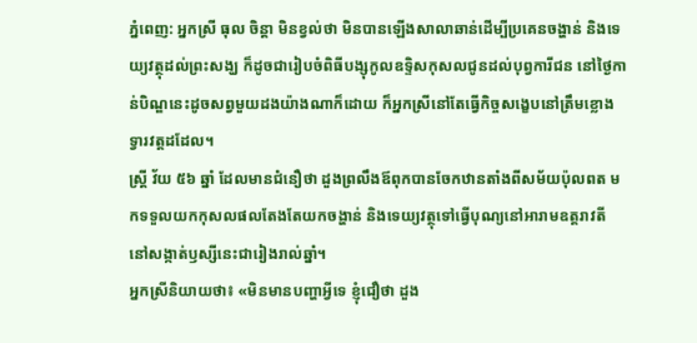ភ្នំពេញ: អ្នកស្រី ធុល ចិន្ដា មិនខ្វល់ថា មិនបានឡើងសាលាឆាន់ដើម្បីប្រគេនចង្ហាន់ និងទេយ្យវត្ថុដល់ព្រះសង្ឃ ក៏ដូចជារៀបចំពិធីបង្សុកូលឧទ្ទិសកុសលជូនដល់បុព្វការីជន នៅថ្ងៃកាន់បិណ្ឌនេះដូចសព្វមួយដងយ៉ាងណាក៏ដោយ ក៏អ្នកស្រីនៅតែធ្វើកិច្ចសង្ខេបនៅត្រឹមខ្លោងទ្វារវត្ដដដែល។
ស្ដ្រី វ័យ ៥៦ ឆ្នាំ ដែលមានជំនឿថា ដួងព្រលឹងឪពុកបានចែកឋានតាំងពីសម័យប៉ុលពត មកទទួលយកកុសលផលតែងតែយកចង្ហាន់ និងទេយ្យវត្ថុទៅធ្វើបុណ្យនៅអារាមឧត្ដរាវតី នៅសង្កាត់ឫស្សីនេះជារៀងរាល់ឆ្នាំ។
អ្នកស្រីនិយាយថា៖ «មិនមានបញ្ហាអ្វីទេ ខ្ញុំជឿថា ដួង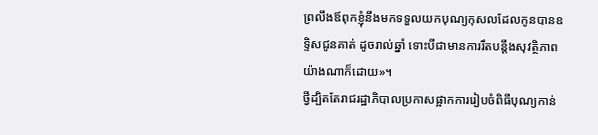ព្រលឹងឪពុកខ្ញុំនឹងមកទទួលយកបុណ្យកុសលដែលកូនបានឧទ្ទិសជូនគាត់ ដូចរាល់ឆ្នាំ ទោះបីជាមានការរឹតបន្ដឹងសុវត្ថិភាពយ៉ាងណាក៏ដោយ»។
ថ្វីដ្បិតតែរាជរដ្ឋាភិបាលប្រកាសផ្អាកការរៀបចំពិធីបុណ្យកាន់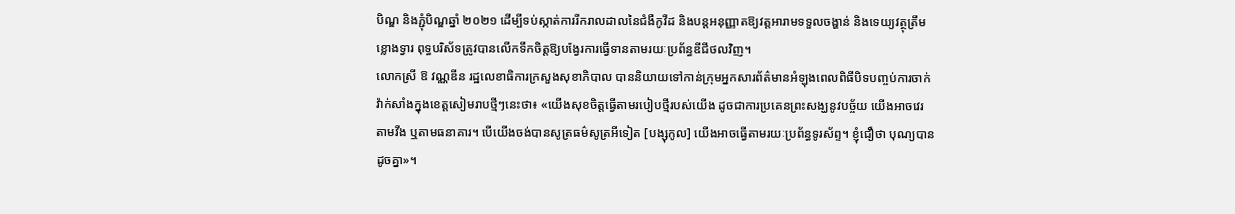បិណ្ឌ និងភ្ជុំបិណ្ឌឆ្នាំ ២០២១ ដើម្បីទប់ស្កាត់ការរីករាលដាលនៃជំងឺកូវីដ និងបន្ដអនុញ្ញាតឱ្យវត្ដអារាមទទួលចង្ហាន់ និងទេយ្យវត្ថុត្រឹមខ្លោងទ្វារ ពុទ្ធបរិស័ទត្រូវបានលើកទឹកចិត្ដឱ្យបង្វែរការធ្វើទានតាមរយៈប្រព័ន្ធឌីជីថលវិញ។
លោកស្រី ឱ វណ្ណឌីន រដ្ឋលេខាធិការក្រសួងសុខាភិបាល បាននិយាយទៅកាន់ក្រុមអ្នកសារព័ត៌មានអំឡុងពេលពិធីបិទបញ្ចប់ការចាក់វ៉ាក់សាំងក្នុងខេត្ដសៀមរាបថ្មីៗនេះថា៖ «យើងសុខចិត្ដធ្វើតាមរបៀបថ្មីរបស់យើង ដូចជាការប្រគេនព្រះសង្ឃនូវបច្ច័យ យើងអាចវេរតាមវីង ឬតាមធនាគារ។ បើយើងចង់បានសូត្រធម៌សូត្រអីទៀត [បង្សុកូល] យើងអាចធ្វើតាមរយៈប្រព័ន្ធទូរស័ព្ទ។ ខ្ញុំជឿថា បុណ្យបានដូចគ្នា»។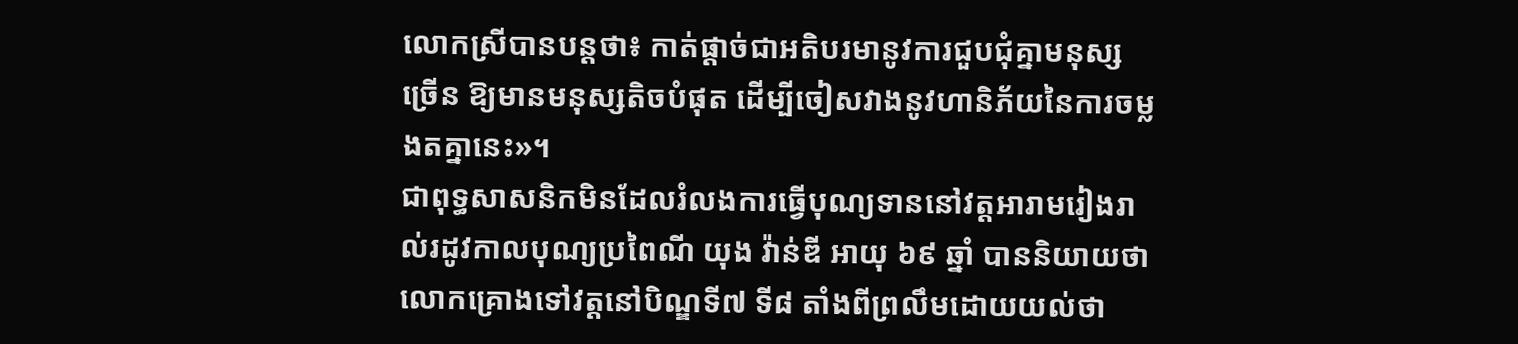លោកស្រីបានបន្ដថា៖ កាត់ផ្ដាច់ជាអតិបរមានូវការជួបជុំគ្នាមនុស្សច្រើន ឱ្យមានមនុស្សតិចបំផុត ដើម្បីចៀសវាងនូវហានិភ័យនៃការចម្លងតគ្នានេះ»។
ជាពុទ្ធសាសនិកមិនដែលរំលងការធ្វើបុណ្យទាននៅវត្តអារាមរៀងរាល់រដូវកាលបុណ្យប្រពៃណី យុង វ៉ាន់ឌី អាយុ ៦៩ ឆ្នាំ បាននិយាយថា លោកគ្រោងទៅវត្តនៅបិណ្ឌទី៧ ទី៨ តាំងពីព្រលឹមដោយយល់ថា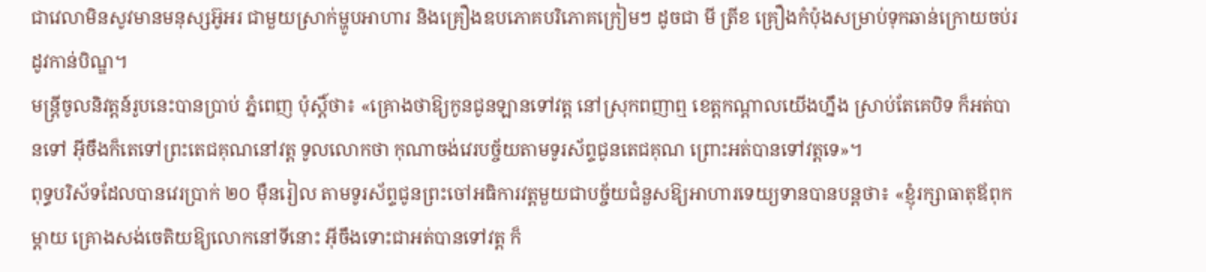ជាវេលាមិនសូវមានមនុស្សអ៊ូអរ ជាមួយស្រាក់ម្ហូបអាហារ និងគ្រឿងឧបភោគបរិភោគក្រៀមៗ ដូចជា មី ត្រីខ គ្រឿងកំប៉ុងសម្រាប់ទុកឆាន់ក្រោយចប់រដូវកាន់បិណ្ឌ។
មន្ត្រីចូលនិវត្តន៍រូបនេះបានប្រាប់ ភ្នំពេញ ប៉ុស្ដិ៍ថា៖ «គ្រោងថាឱ្យកូនជូនឡានទៅវត្ត នៅស្រុកពញាឮ ខេត្តកណ្ដាលយើងហ្នឹង ស្រាប់តែគេបិទ ក៏អត់បានទៅ អ៊ីចឹងក៏តេទៅព្រះតេជគុណនៅវត្ត ទូលលោកថា កុណាចង់វេរបច្ច័យតាមទូរស័ព្ទជូនតេជគុណ ព្រោះអត់បានទៅវត្តទេ»។
ពុទ្ធបរិស័ទដែលបានវេរប្រាក់ ២០ ម៉ឺនរៀល តាមទូរស័ព្ទជូនព្រះចៅអធិការវត្តមួយជាបច្ច័យជំនួសឱ្យអាហារទេយ្យទានបានបន្តថា៖ «ខ្ញុំរក្សាធាតុឪពុកម្ដាយ គ្រោងសង់ចេតិយឱ្យលោកនៅទីនោះ អ៊ីចឹងទោះជាអត់បានទៅវត្ត ក៏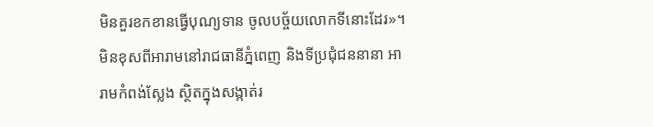មិនគួរខកខានធ្វើបុណ្យទាន ចូលបច្ច័យលោកទីនោះដែរ»។
មិនខុសពីអារាមនៅរាជធានីភ្នំពេញ និងទីប្រជុំជននានា អារាមកំពង់ស្លែង ស្ថិតក្នុងសង្កាត់រ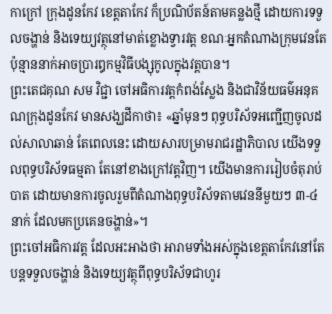កាក្រៅ ក្រុងដូនកែវ ខេត្ដតាកែវ ក៏ប្រណិប័តន៍តាមគន្លងថ្មី ដោយការទទួលចង្ហាន់ និងទេយ្យវត្ថុនៅមាត់ខ្លោងទ្វារវត្ដ ខណៈអ្នកតំណាងក្រុមវេនតែប៉ុន្មាននាក់អាចប្រារឰកម្មវិធីបង្សុកូលក្នុងវត្ដបាន។
ព្រះតេជគុណ សម វិជ្ជា ចៅអធិការវត្ដកំពង់ស្លែង និងជាវិន័យធម៌អនុគណក្រុងដូនកែវ មានសង្ឃដីកាថា៖ «ឆ្នាំមុនៗ ពុទ្ធបរិស័ទអញ្ជើញចូលដល់សាលាឆាន់ តែពេលនេះ ដោយសារបម្រាមរាជរដ្ឋាភិបាល យើងទទួលពុទ្ធបរិស័ទធម្មតា តែនៅខាងក្រៅវត្ដវិញ។ យើងមានការរៀបចំតុរាប់បាត ដោយមានការចូលរួមពីតំណាងពុទ្ធបរិស័ទតាមវេននីមួយៗ ៣-៤ នាក់ ដែលមកប្រគេនចង្ហាន់»។
ព្រះចៅអធិការវត្ដ ដែលអះអាងថា អារាមទាំងអស់ក្នុងខេត្ដតាកែវនៅតែបន្ដទទួលចង្ហាន់ និងទេយ្យវត្ថុពីពុទ្ធបរិស័ទជាហូរ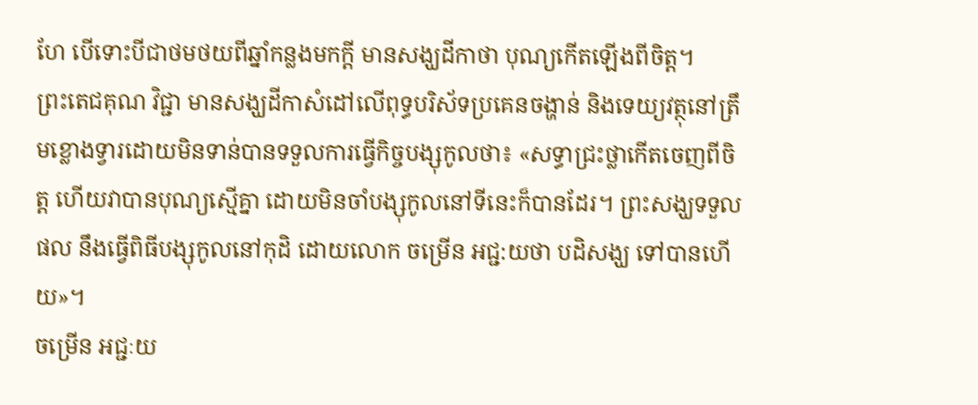ហែ បើទោះបីជាថមថយពីឆ្នាំកន្លងមកក្ដី មានសង្ឃដីកាថា បុណ្យកើតឡើងពីចិត្ដ។
ព្រះតេជគុណ វិជ្ជា មានសង្ឃដីកាសំដៅលើពុទ្ធបរិស័ទប្រគេនចង្ហាន់ និងទេយ្យវត្ថុនៅត្រឹមខ្លោងទ្វារដោយមិនទាន់បានទទួលការធ្វើកិច្ចបង្សុកូលថា៖ «សទ្ធាជ្រះថ្លាកើតចេញពីចិត្ដ ហើយវាបានបុណ្យស្មើគ្នា ដោយមិនចាំបង្សុកូលនៅទីនេះក៏បានដែរ។ ព្រះសង្ឃទទួលផល នឹងធ្វើពិធីបង្សុកូលនៅកុដិ ដោយលោក ចម្រើន អជ្ជ:យថា បដិសង្ឃ ទៅបានហើយ»។
ចម្រើន អជ្ជៈយ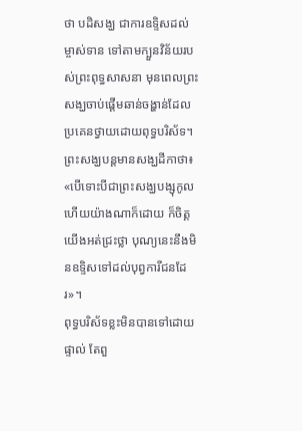ថា បដិសង្ឃ ជាការឧទ្ទិសដល់ម្ចាស់ទាន ទៅតាមក្បួនវិន័យរបស់ព្រះពុទ្ធសាសនា មុនពេលព្រះសង្ឃចាប់ផ្ដើមឆាន់ចង្ហាន់ដែលប្រគេនថ្វាយដោយពុទ្ធបរិស័ទ។
ព្រះសង្ឃបន្តមានសង្ឃដីកាថា៖ «បើទោះបីជាព្រះសង្ឃបង្សុកូលហើយយ៉ាងណាក៏ដោយ ក៏ចិត្ដយើងអត់ជ្រះថ្លា បុណ្យនេះនឹងមិនឧទ្ទិសទៅដល់បុព្វការីជនដែរ»។
ពុទ្ធបរិស័ទខ្លះមិនបានទៅដោយផ្ទាល់ តែពួ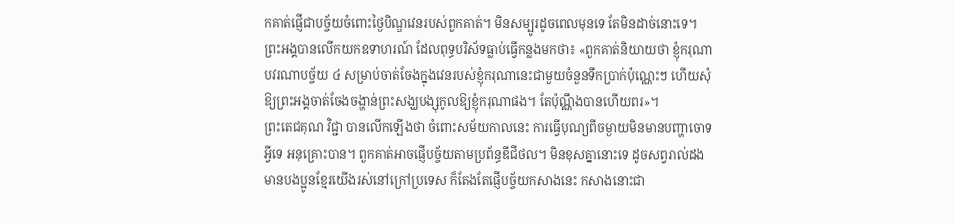កគាត់ផ្ញើជាបច្ច័យចំពោះថ្ងៃបិណ្ឌវេនរបស់ពួកគាត់។ មិនសម្បូរដូចពេលមុនទេ តែមិនដាច់នោះទេ។
ព្រះអង្គបានលើកយកឧទាហរណ៍ ដែលពុទ្ធបរិស័ទធ្លាប់ធ្វើកន្លងមកថា៖ «ពួកគាត់និយាយថា ខ្ញុំករុណាបវរណាបច្ច័យ ៤ សម្រាប់ចាត់ចែងក្នុងវេនរបស់ខ្ញុំករុណានេះជាមួយចំនួនទឹកប្រាក់ប៉ុណ្ណេះៗ ហើយសុំឱ្យព្រះអង្គចាត់ចែងចង្ហាន់ព្រះសង្ឃបង្សុកូលឱ្យខ្ញុំករុណាផង។ តែប៉ុណ្ណឹងបានហើយពរ»។
ព្រះតេជគុណ វិជ្ជា បានលើកឡើងថា ចំពោះសម័យកាលនេះ ការធ្វើបុណ្យពីចម្ងាយមិនមានបញ្ហាចោទអ្វីទេ អនុគ្រោះបាន។ ពួកគាត់អាចផ្ញើបច្ច័យតាមប្រព័ន្ធឌីជីថល។ មិនខុសគ្នានោះទេ ដូចសព្វរាល់ដង មានបងប្អូនខ្មែរយើងរស់នៅក្រៅប្រទេស ក៏តែងតែផ្ញើបច្ច័យកសាងនេះ កសាងនោះជា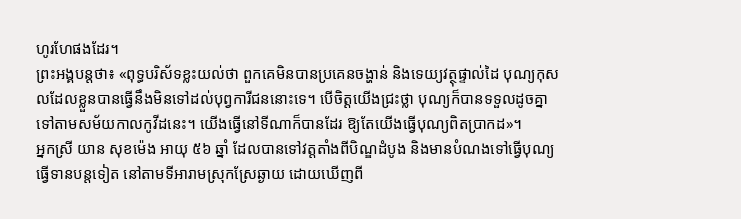ហូរហែផងដែរ។
ព្រះអង្គបន្ដថា៖ «ពុទ្ធបរិស័ទខ្លះយល់ថា ពួកគេមិនបានប្រគេនចង្ហាន់ និងទេយ្យវត្ថុផ្ទាល់ដៃ បុណ្យកុសលដែលខ្លួនបានធ្វើនឹងមិនទៅដល់បុព្វការីជននោះទេ។ បើចិត្ដយើងជ្រះថ្លា បុណ្យក៏បានទទួលដូចគ្នា ទៅតាមសម័យកាលកូវីដនេះ។ យើងធ្វើនៅទីណាក៏បានដែរ ឱ្យតែយើងធ្វើបុណ្យពិតប្រាកដ»។
អ្នកស្រី យាន សុខម៉េង អាយុ ៥៦ ឆ្នាំ ដែលបានទៅវត្តតាំងពីបិណ្ឌដំបូង និងមានបំណងទៅធ្វើបុណ្យធ្វើទានបន្ដទៀត នៅតាមទីអារាមស្រុកស្រែឆ្ងាយ ដោយឃើញពី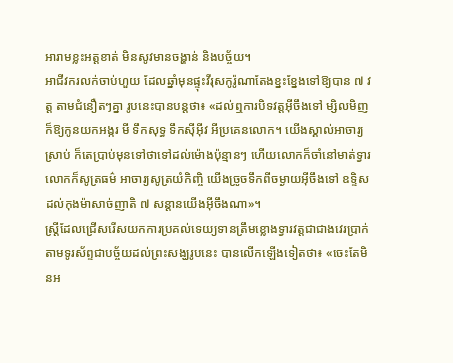អារាមខ្លះអត្ដខាត់ មិនសូវមានចង្ហាន់ និងបច្ច័យ។
អាជីវករលក់ចាប់ហួយ ដែលឆ្នាំមុនផ្ទុះវីរុសកូរ៉ូណាតែងខ្នះខ្នែងទៅឱ្យបាន ៧ វត្ត តាមជំនឿតៗគ្នា រូបនេះបានបន្តថា៖ «ដល់ឮការបិទវត្ដអ៊ីចឹងទៅ ម្សិលមិញក៏ឱ្យកូនយកអង្ករ មី ទឹកសុទ្ធ ទឹកស៊ីអ៊ីវ អីប្រគេនលោក។ យើងស្គាល់អាចារ្យស្រាប់ ក៏តេប្រាប់មុនទៅថាទៅដល់ម៉ោងប៉ុន្មានៗ ហើយលោកក៏ចាំនៅមាត់ទ្វារ លោកក៏សូត្រធម៌ អាចារ្យសូត្រយំកិញ្ចិ យើងច្រូចទឹកពីចម្ងាយអ៊ីចឹងទៅ ឧទ្ទិសដល់កុងម៉ាសាច់ញាតិ ៧ សន្ដានយើងអ៊ីចឹងណា»។
ស្ត្រីដែលជ្រើសរើសយកការប្រគល់ទេយ្យទានត្រឹមខ្លោងទ្វារវត្តជាជាងវេរប្រាក់តាមទូរស័ព្ទជាបច្ច័យដល់ព្រះសង្ឃរូបនេះ បានលើកឡើងទៀតថា៖ «ចេះតែមិនអ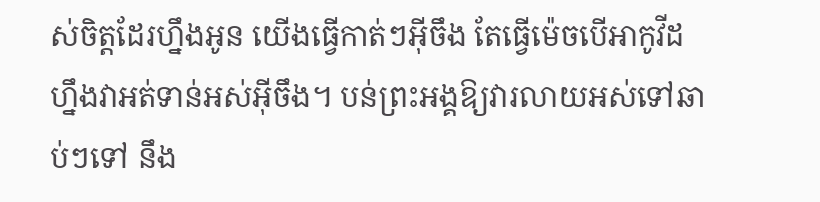ស់ចិត្តដែរហ្នឹងអូន យើងធ្វើកាត់ៗអ៊ីចឹង តែធ្វើម៉េចបើអាកូវីដហ្នឹងវាអត់ទាន់អស់អ៊ីចឹង។ បន់ព្រះអង្គឱ្យវារលាយអស់ទៅឆាប់ៗទៅ នឹង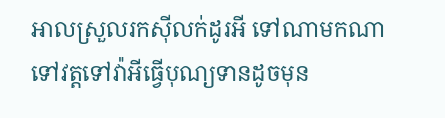អាលស្រួលរកស៊ីលក់ដូរអី ទៅណាមកណា ទៅវត្តទៅវ៉ាអីធ្វើបុណ្យទានដូចមុន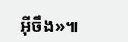អ៊ីចឹង»៕